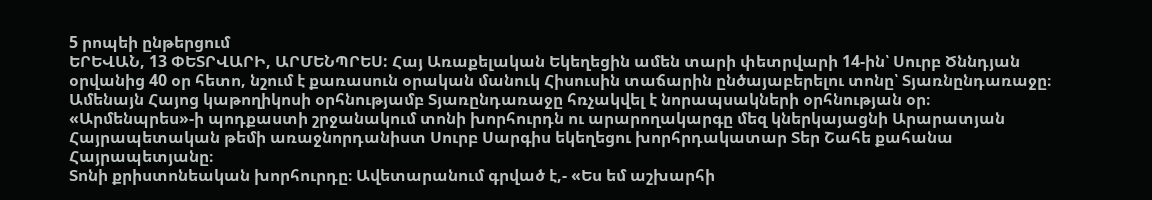5 րոպեի ընթերցում
ԵՐԵՎԱՆ, 13 ՓԵՏՐՎԱՐԻ, ԱՐՄԵՆՊՐԵՍ: Հայ Առաքելական Եկեղեցին ամեն տարի փետրվարի 14-ին՝ Սուրբ Ծննդյան օրվանից 40 օր հետո, նշում է քառասուն օրական մանուկ Հիսուսին տաճարին ընծայաբերելու տոնը՝ Տյառնընդառաջը։ Ամենայն Հայոց կաթողիկոսի օրհնությամբ Տյառընդառաջը հռչակվել է նորապսակների օրհնության օր։
«Արմենպրես»-ի պոդքաստի շրջանակում տոնի խորհուրդն ու արարողակարգը մեզ կներկայացնի Արարատյան Հայրապետական թեմի առաջնորդանիստ Սուրբ Սարգիս եկեղեցու խորհրդակատար Տեր Շահե քահանա Հայրապետյանը։
Տոնի քրիստոնեական խորհուրդը։ Ավետարանում գրված է,- «Ես եմ աշխարհի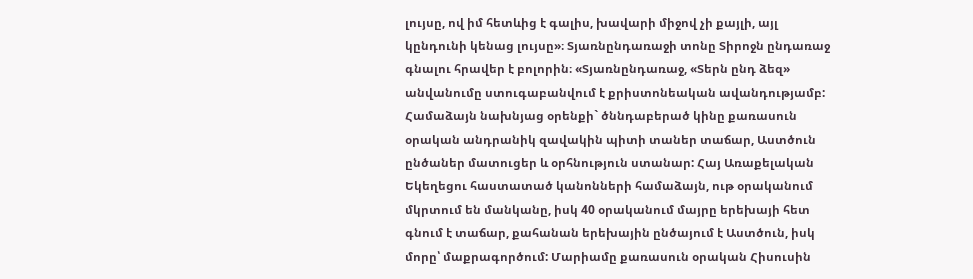լույսը, ով իմ հետևից է գալիս, խավարի միջով չի քայլի, այլ կընդունի կենաց լույսը»։ Տյառնընդառաջի տոնը Տիրոջն ընդառաջ գնալու հրավեր է բոլորին։ «Տյառնընդառաջ, «Տերն ընդ ձեզ» անվանումը ստուգաբանվում է քրիստոնեական ավանդությամբ:
Համաձայն նախնյաց օրենքի` ծննդաբերած կինը քառասուն օրական անդրանիկ զավակին պիտի տաներ տաճար, Աստծուն ընծաներ մատուցեր և օրհնություն ստանար: Հայ Առաքելական Եկեղեցու հաստատած կանոնների համաձայն, ութ օրականում մկրտում են մանկանը, իսկ 40 օրականում մայրը երեխայի հետ գնում է տաճար, քահանան երեխային ընծայում է Աստծուն, իսկ մորը՝ մաքրագործում: Մարիամը քառասուն օրական Հիսուսին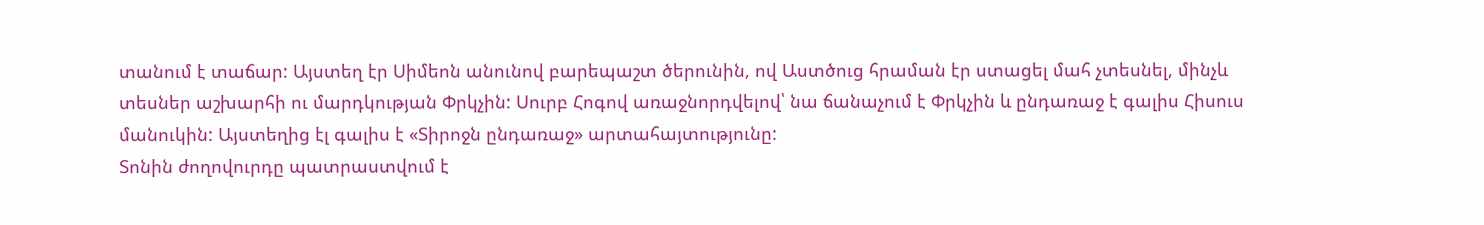տանում է տաճար: Այստեղ էր Սիմեոն անունով բարեպաշտ ծերունին, ով Աստծուց հրաման էր ստացել մահ չտեսնել, մինչև տեսներ աշխարհի ու մարդկության Փրկչին: Սուրբ Հոգով առաջնորդվելով՝ նա ճանաչում է Փրկչին և ընդառաջ է գալիս Հիսուս մանուկին: Այստեղից էլ գալիս է «Տիրոջն ընդառաջ» արտահայտությունը:
Տոնին ժողովուրդը պատրաստվում է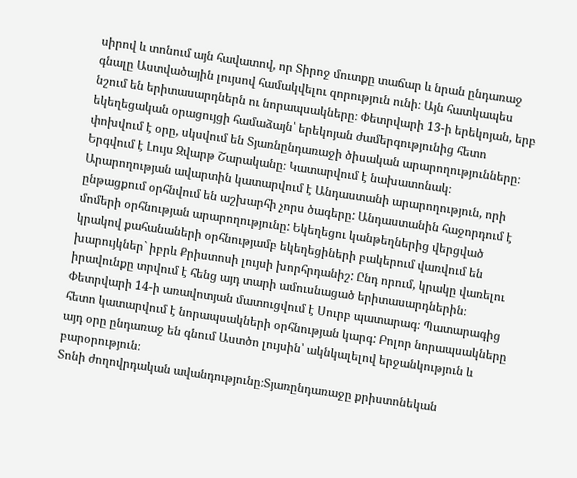սիրով և տոնում այն հավատով, որ Տիրոջ մուտքը տաճար և նրան ընդառաջ գնալը Աստվածային լույսով համակվելու զորություն ունի։ Այն հատկապես նշում են երիտասարդներն ու նորապսակները։ Փետրվարի 13-ի երեկոյան, երբ եկեղեցական օրացույցի համաձայն՝ երեկոյան ժամերգությունից հետո փոխվում է օրը, սկսվում են Տյառնընդառաջի ծիսական արարողությունները։ Երգվում է Լույս Զվարթ Շարականը։ Կատարվում է նախատոնակ։ Արարողության ավարտին կատարվում է Անդաստանի արարողություն, որի ընթացքում օրհնվում են աշխարհի չորս ծագերը: Անդաստանին հաջորդում է մոմերի օրհնության արարողությունը: Եկեղեցու կանթեղներից վերցված կրակով քահանաների օրհնությամբ եկեղեցիների բակերում վառվում են խարույկներ` իբրև Քրիստոսի լույսի խորհրդանիշ: Ընդ որում, կրակը վառելու իրավունքը տրվում է հենց այդ տարի ամուսնացած երիտասարդներին։ Փետրվարի 14-ի առավոտյան մատուցվում է Սուրբ պատարագ։ Պատարագից հետո կատարվում է նորապսակների օրհնության կարգ: Բոլոր նորապսակները այդ օրը ընդառաջ են գնում Աստծո լույսին՝ ակնկալելով երջանկություն և բարօրություն։
Տոնի ժողովրդական ավանդությունը։Տյառընդառաջը քրիստոնեկան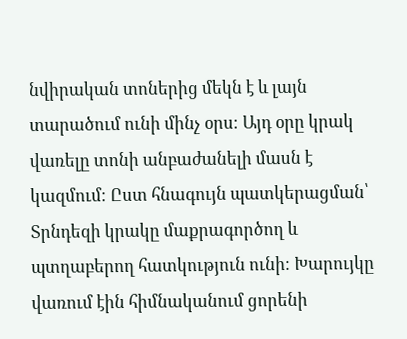նվիրական տոներից մեկն է և լայն տարածում ունի մինչ օրս։ Այդ օրը կրակ վառելը տոնի անբաժանելի մասն է կազմում։ Ըստ հնագույն պատկերացման՝ Տրնդեզի կրակը մաքրագործող և պտղաբերող հատկություն ունի։ Խարույկը վառում էին հիմնականում ցորենի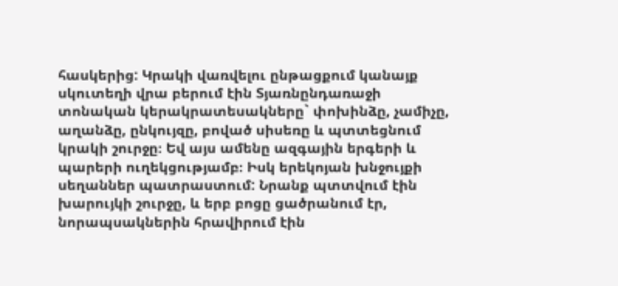հասկերից: Կրակի վառվելու ընթացքում կանայք սկուտեղի վրա բերում էին Տյառնընդառաջի տոնական կերակրատեսակները` փոխինձը, չամիչը, աղանձը, ընկույզը, բոված սիսեռը և պտտեցնում կրակի շուրջը։ Եվ այս ամենը ազգային երգերի և պարերի ուղեկցությամբ։ Իսկ երեկոյան խնջույքի սեղաններ պատրաստում: Նրանք պտտվում էին խարույկի շուրջը, և երբ բոցը ցածրանում էր, նորապսակներին հրավիրում էին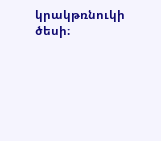կրակթռնուկի ծեսի։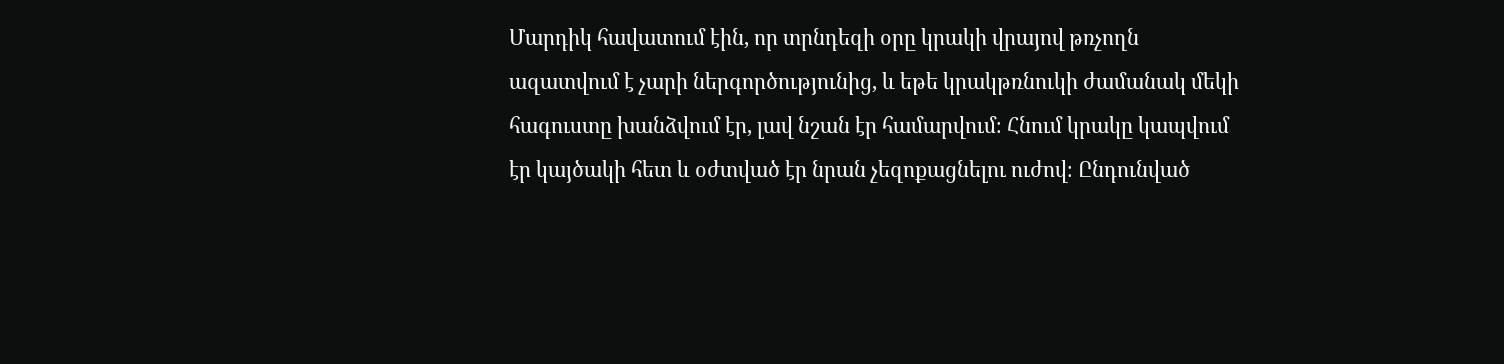Մարդիկ հավատում էին, որ տրնդեզի օրը կրակի վրայով թռչողն ազատվում է չարի ներգործությունից, և եթե կրակթռնուկի ժամանակ մեկի հագուստը խանձվում էր, լավ նշան էր համարվում։ Հնում կրակը կապվում էր կայծակի հետ և օժտված էր նրան չեզոքացնելու ուժով։ Ընդունված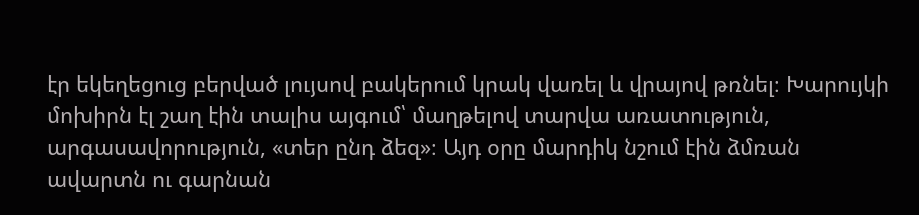էր եկեղեցուց բերված լույսով բակերում կրակ վառել և վրայով թռնել։ Խարույկի մոխիրն էլ շաղ էին տալիս այգում՝ մաղթելով տարվա առատություն, արգասավորություն, «տեր ընդ ձեզ»։ Այդ օրը մարդիկ նշում էին ձմռան ավարտն ու գարնան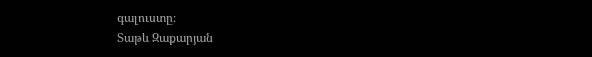գալուստը։
Տաթև Զաքարյան